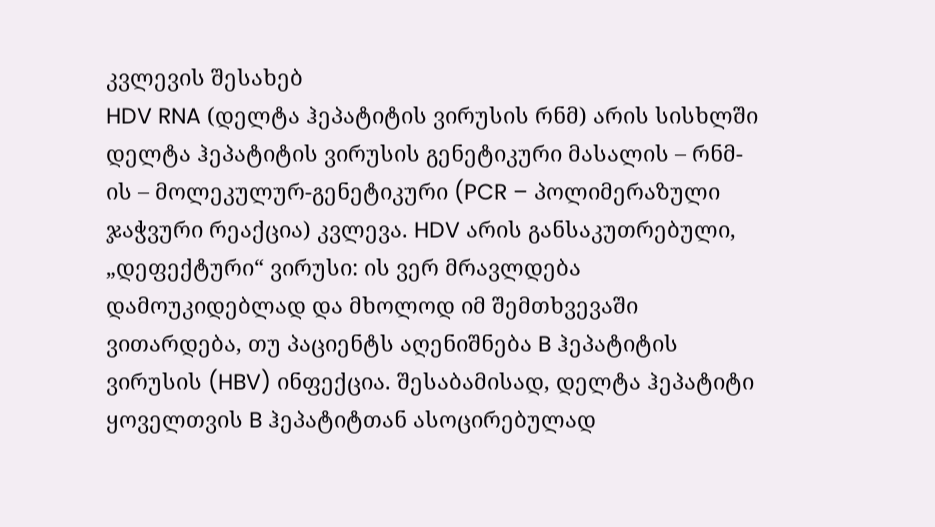კვლევის შესახებ
HDV RNA (დელტა ჰეპატიტის ვირუსის რნმ) არის სისხლში დელტა ჰეპატიტის ვირუსის გენეტიკური მასალის – რნმ-ის – მოლეკულურ-გენეტიკური (PCR – პოლიმერაზული ჯაჭვური რეაქცია) კვლევა. HDV არის განსაკუთრებული, „დეფექტური“ ვირუსი: ის ვერ მრავლდება დამოუკიდებლად და მხოლოდ იმ შემთხვევაში ვითარდება, თუ პაციენტს აღენიშნება B ჰეპატიტის ვირუსის (HBV) ინფექცია. შესაბამისად, დელტა ჰეპატიტი ყოველთვის B ჰეპატიტთან ასოცირებულად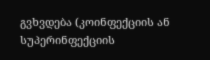გვხვდება (კოინფექციის ან სუპერინფექციის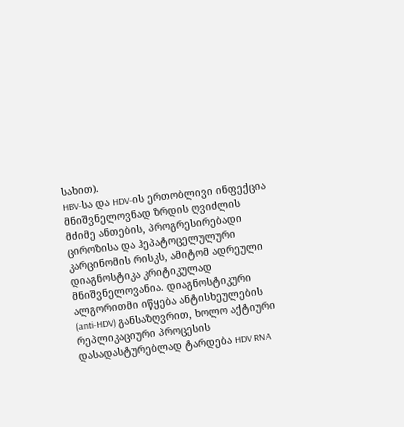სახით).
HBV-სა და HDV-ის ერთობლივი ინფექცია მნიშვნელოვნად ზრდის ღვიძლის მძიმე ანთების, პროგრესირებადი ციროზისა და ჰეპატოცელულური კარცინომის რისკს, ამიტომ ადრეული დიაგნოსტიკა კრიტიკულად მნიშვნელოვანია. დიაგნოსტიკური ალგორითმი იწყება ანტისხეულების (anti-HDV) განსაზღვრით, ხოლო აქტიური რეპლიკაციური პროცესის დასადასტურებლად ტარდება HDV RNA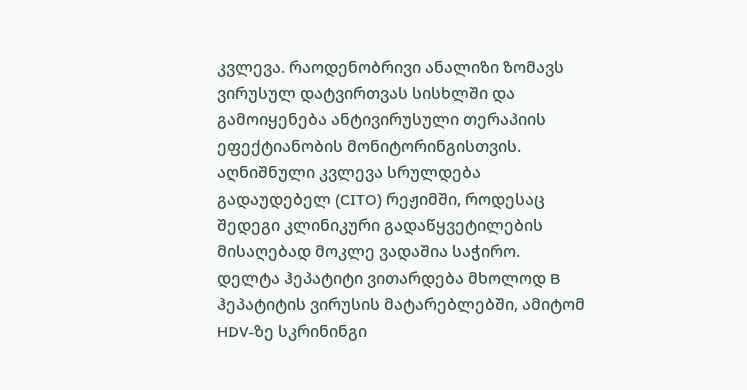კვლევა. რაოდენობრივი ანალიზი ზომავს ვირუსულ დატვირთვას სისხლში და გამოიყენება ანტივირუსული თერაპიის ეფექტიანობის მონიტორინგისთვის.
აღნიშნული კვლევა სრულდება გადაუდებელ (CITO) რეჟიმში, როდესაც შედეგი კლინიკური გადაწყვეტილების მისაღებად მოკლე ვადაშია საჭირო.
დელტა ჰეპატიტი ვითარდება მხოლოდ B ჰეპატიტის ვირუსის მატარებლებში, ამიტომ HDV-ზე სკრინინგი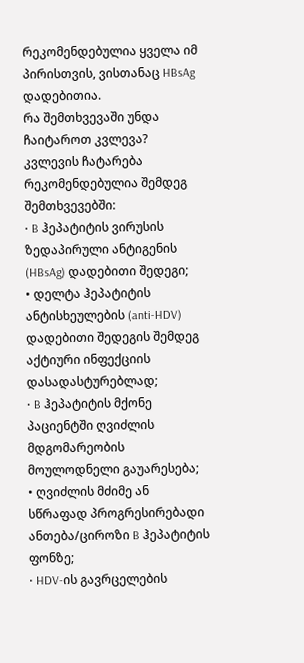რეკომენდებულია ყველა იმ პირისთვის, ვისთანაც HBsAg დადებითია.
რა შემთხვევაში უნდა ჩაიტაროთ კვლევა?
კვლევის ჩატარება რეკომენდებულია შემდეგ შემთხვევებში:
• B ჰეპატიტის ვირუსის ზედაპირული ანტიგენის (HBsAg) დადებითი შედეგი;
• დელტა ჰეპატიტის ანტისხეულების (anti-HDV) დადებითი შედეგის შემდეგ აქტიური ინფექციის დასადასტურებლად;
• B ჰეპატიტის მქონე პაციენტში ღვიძლის მდგომარეობის მოულოდნელი გაუარესება;
• ღვიძლის მძიმე ან სწრაფად პროგრესირებადი ანთება/ციროზი B ჰეპატიტის ფონზე;
• HDV-ის გავრცელების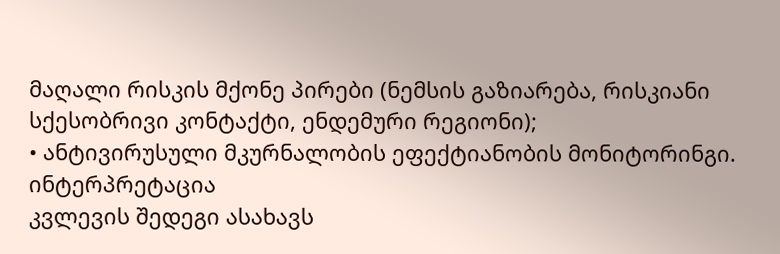მაღალი რისკის მქონე პირები (ნემსის გაზიარება, რისკიანი სქესობრივი კონტაქტი, ენდემური რეგიონი);
• ანტივირუსული მკურნალობის ეფექტიანობის მონიტორინგი.
ინტერპრეტაცია
კვლევის შედეგი ასახავს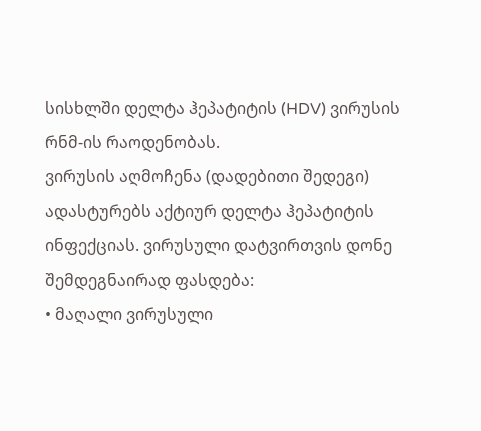სისხლში დელტა ჰეპატიტის (HDV) ვირუსის რნმ-ის რაოდენობას.
ვირუსის აღმოჩენა (დადებითი შედეგი) ადასტურებს აქტიურ დელტა ჰეპატიტის ინფექციას. ვირუსული დატვირთვის დონე შემდეგნაირად ფასდება:
• მაღალი ვირუსული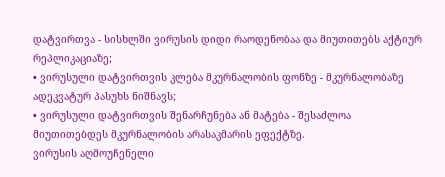დატვირთვა - სისხლში ვირუსის დიდი რაოდენობაა და მიუთითებს აქტიურ რეპლიკაციაზე;
• ვირუსული დატვირთვის კლება მკურნალობის ფონზე - მკურნალობაზე ადეკვატურ პასუხს ნიშნავს;
• ვირუსული დატვირთვის შენარჩუნება ან მატება - შესაძლოა მიუთითებდეს მკურნალობის არასაკმარის ეფექტზე.
ვირუსის აღმოუჩენელი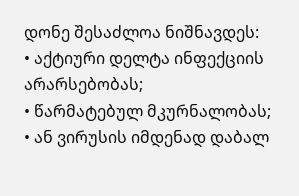დონე შესაძლოა ნიშნავდეს:
• აქტიური დელტა ინფექციის არარსებობას;
• წარმატებულ მკურნალობას;
• ან ვირუსის იმდენად დაბალ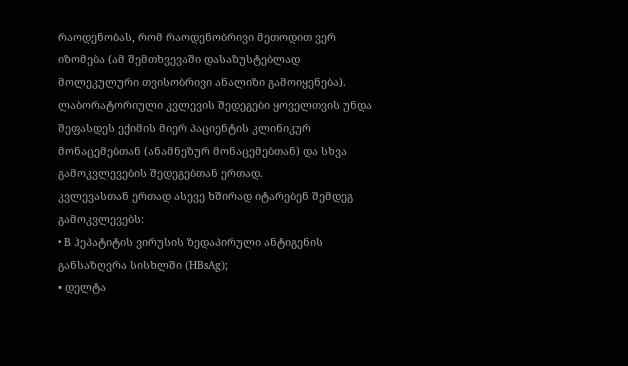რაოდენობას, რომ რაოდენობრივი მეთოდით ვერ იზომება (ამ შემთხვევაში დასაზუსტებლად მოლეკულური თვისობრივი ანალიზი გამოიყენება).
ლაბორატორიული კვლევის შედეგები ყოველთვის უნდა შეფასდეს ექიმის მიერ პაციენტის კლინიკურ მონაცემებთან (ანამნეზურ მონაცემებთან) და სხვა გამოკვლევების შედეგებთან ერთად.
კვლევასთან ერთად ასევე ხშირად იტარებენ შემდეგ გამოკვლევებს:
• B ჰეპატიტის ვირუსის ზედაპირული ანტიგენის განსაზღვრა სისხლში (HBsAg);
• დელტა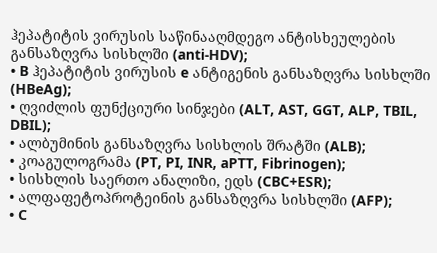ჰეპატიტის ვირუსის საწინააღმდეგო ანტისხეულების განსაზღვრა სისხლში (anti-HDV);
• B ჰეპატიტის ვირუსის e ანტიგენის განსაზღვრა სისხლში (HBeAg);
• ღვიძლის ფუნქციური სინჯები (ALT, AST, GGT, ALP, TBIL, DBIL);
• ალბუმინის განსაზღვრა სისხლის შრატში (ALB);
• კოაგულოგრამა (PT, PI, INR, aPTT, Fibrinogen);
• სისხლის საერთო ანალიზი, ედს (CBC+ESR);
• ალფაფეტოპროტეინის განსაზღვრა სისხლში (AFP);
• C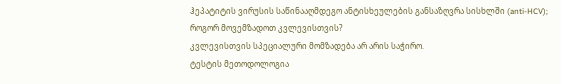ჰეპატიტის ვირუსის საწინააღმდეგო ანტისხეულების განსაზღვრა სისხლში (anti-HCV);
როგორ მოვემზადოთ კვლევისთვის?
კვლევისთვის სპეციალური მომზადება არ არის საჭირო.
ტესტის მეთოდოლოგია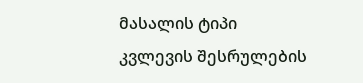მასალის ტიპი
კვლევის შესრულების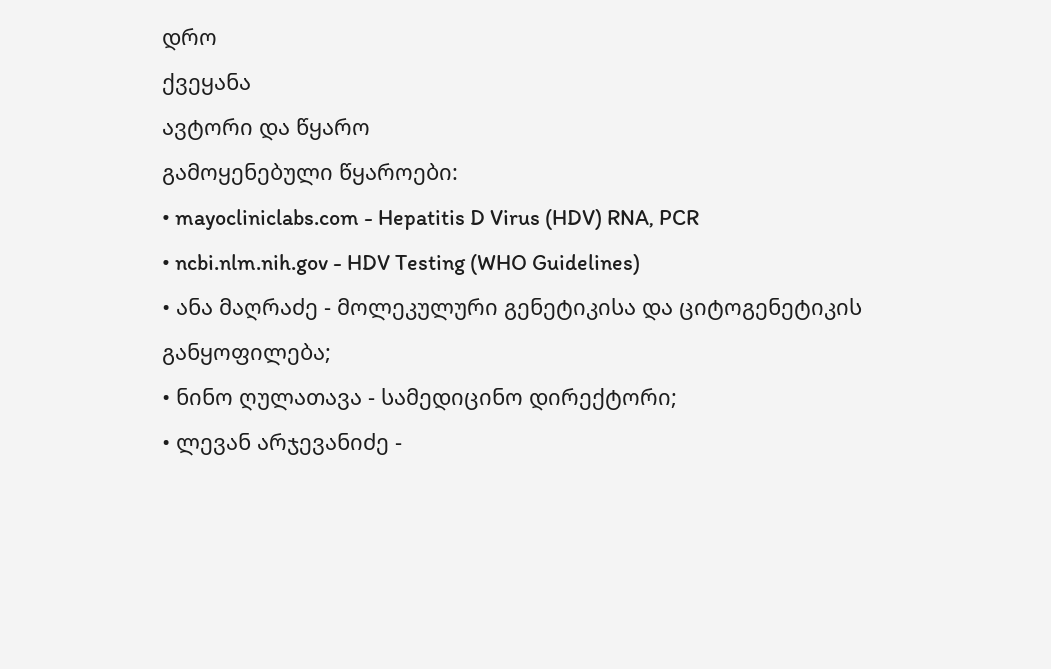დრო
ქვეყანა
ავტორი და წყარო
გამოყენებული წყაროები:
• mayocliniclabs.com - Hepatitis D Virus (HDV) RNA, PCR
• ncbi.nlm.nih.gov - HDV Testing (WHO Guidelines)
• ანა მაღრაძე - მოლეკულური გენეტიკისა და ციტოგენეტიკის განყოფილება;
• ნინო ღულათავა - სამედიცინო დირექტორი;
• ლევან არჯევანიძე -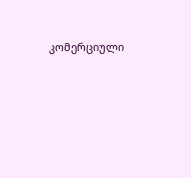კომერციული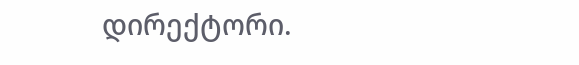დირექტორი.